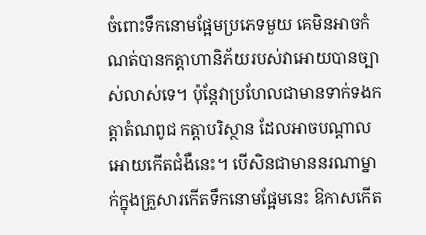ចំពោះទឹកនោមផ្អែមប្រភេទមួយ គេមិនអាចកំណត់បានកត្ដាហានិភ័យរបស់វាអោយបានច្បាស់លាស់ទេ។ ប៉ុន្ដែវាប្រហែលជាមានទាក់ទងកត្ដាតំណពូជ កត្ដាបរិស្ថាន ដែលអាចបណ្ដាលអោយកើតជំងឺនេះ។ បើសិនជាមាននរណាម្នាក់ក្នុងគ្រួសារកើតទឹកនោមផ្អែមនេះ ឱកាសកើត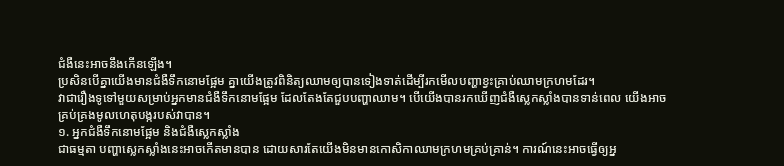ជំងឺនេះអាចនឹងកើនឡើង។
ប្រសិនបើគ្នាយើងមានជំងឺទឹកនោមផ្អែម គ្នាយើងត្រូវពិនិត្យឈាមឲ្យបានទៀងទាត់ដើម្បីរកមើលបញ្ហាខ្វះគ្រាប់ឈាមក្រហមដែរ។
វាជារឿងទូទៅមួយសម្រាប់អ្នកមានជំងឺទឹកនោមផ្អែម ដែលតែងតែជួបបញ្ហាឈាម។ បើយើងបានរកឃើញជំងឺស្លេកស្លាំងបានទាន់ពេល យើងអាចគ្រប់គ្រងមូលហេតុបង្ករបស់វាបាន។
១. អ្នកជំងឺទឹកនោមផ្អែម និងជំងឺស្លេកស្លាំង
ជាធម្មតា បញ្ហាស្លេកស្លាំងនេះអាចកើតមានបាន ដោយសារតែយើងមិនមានកោសិកាឈាមក្រហមគ្រប់គ្រាន់។ ការណ៍នេះអាចធ្វើឲ្យអ្ន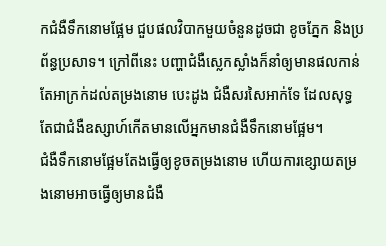កជំងឺទឹកនោមផ្អែម ជួបផលវិបាកមួយចំនួនដូចជា ខូចភ្នែក និងប្រព័ន្ធប្រសាទ។ ក្រៅពីនេះ បញ្ហាជំងឺស្លេកស្លាំងក៏នាំឲ្យមានផលកាន់តែអាក្រក់ដល់តម្រងនោម បេះដូង ជំងឺសរសៃអាក់ទែ ដែលសុទ្ធតែជាជំងឺឧស្សាហ៍កើតមានលើអ្នកមានជំងឺទឹកនោមផ្អែម។
ជំងឺទឹកនោមផ្អែមតែងធ្វើឲ្យខូចតម្រងនោម ហើយការខ្សោយតម្រងនោមអាចធ្វើឲ្យមានជំងឺ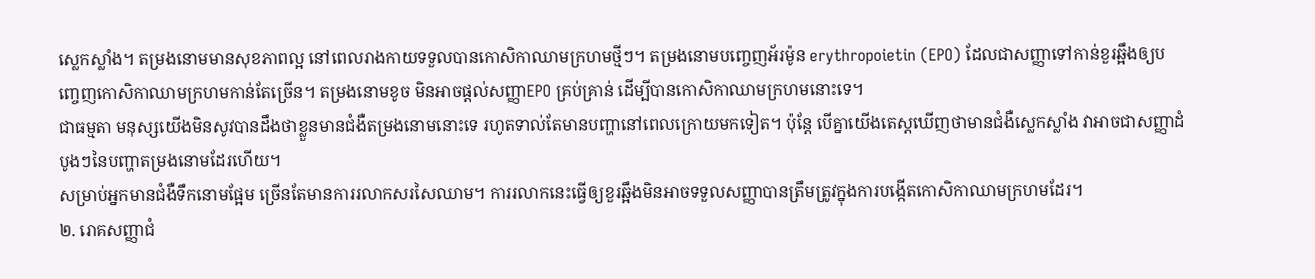ស្លេកស្លាំង។ តម្រងនោមមានសុខភាពល្អ នៅពេលរាងកាយទទួលបានកោសិកាឈាមក្រហមថ្មីៗ។ តម្រងនោមបញ្ចេញអ័រម៉ូន erythropoietin (EPO) ដែលជាសញ្ញាទៅកាន់ខួរឆ្អឹងឲ្យបញ្ចេញកោសិកាឈាមក្រហមកាន់តែច្រើន។ តម្រងនោមខូច មិនអាចផ្ដល់សញ្ញាEPO គ្រប់គ្រាន់ ដើម្បីបានកោសិកាឈាមក្រហមនោះទេ។
ជាធម្មតា មនុស្សយើងមិនសូវបានដឹងថាខ្លួនមានជំងឺតម្រងនោមនោះទេ រហូតទាល់តែមានបញ្ហានៅពេលក្រោយមកទៀត។ ប៉ុន្តែ បើគ្នាយើងតេស្តឃើញថាមានជំងឺស្លេកស្លាំង វាអាចជាសញ្ញាដំបូងៗនៃបញ្ហាតម្រងនោមដែរហើយ។
សម្រាប់អ្នកមានជំងឺទឹកនោមផ្អែម ច្រើនតែមានការរលាកសរសៃឈាម។ ការរលាកនេះធ្វើឲ្យខួរឆ្អឹងមិនអាចទទួលសញ្ញាបានត្រឹមត្រូវក្នុងការបង្កើតកោសិកាឈាមក្រហមដែរ។
២. រោគសញ្ញាជំ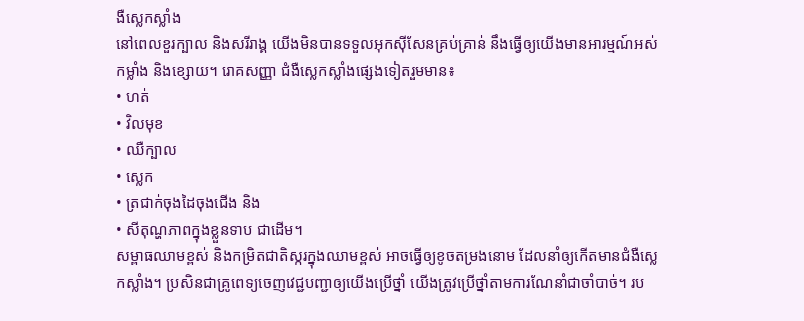ងឺស្លេកស្លាំង
នៅពេលខួរក្បាល និងសរីរាង្គ យើងមិនបានទទួលអុកស៊ីសែនគ្រប់គ្រាន់ នឹងធ្វើឲ្យយើងមានអារម្មណ៍អស់កម្លាំង និងខ្សោយ។ រោគសញ្ញា ជំងឺស្លេកស្លាំងផ្សេងទៀតរួមមាន៖
• ហត់
• វិលមុខ
• ឈឺក្បាល
• ស្លេក
• ត្រជាក់ចុងដៃចុងជើង និង
• សីតុណ្ហភាពក្នុងខ្លួនទាប ជាដើម។
សម្ពាធឈាមខ្ពស់ និងកម្រិតជាតិស្ករក្នុងឈាមខ្ពស់ អាចធ្វើឲ្យខូចតម្រងនោម ដែលនាំឲ្យកើតមានជំងឺស្លេកស្លាំង។ ប្រសិនជាគ្រូពេទ្យចេញវេជ្ជបញ្ជាឲ្យយើងប្រើថ្នាំ យើងត្រូវប្រើថ្នាំតាមការណែនាំជាចាំបាច់។ រប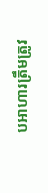បអាហារត្រឹមត្រូវ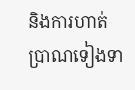និងការហាត់ប្រាណទៀងទា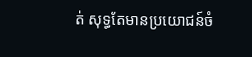ត់ សុទ្ធតែមានប្រយោជន៍ចំ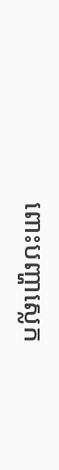ពោះបញ្ហាស្លេក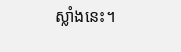ស្លាំងនេះ។